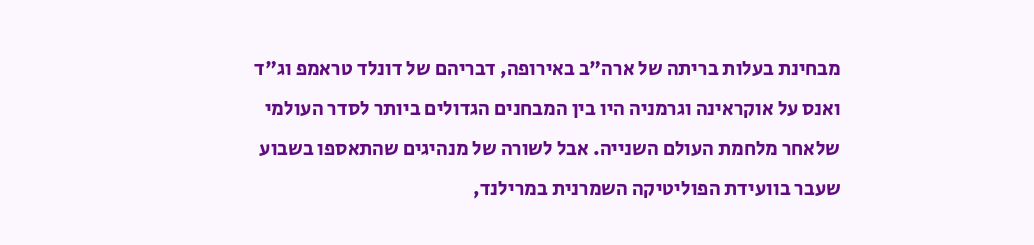מבחינת בעלות בריתה של ארה"ב באירופה, דבריהם של דונלד טראמפ וג"ד ואנס על אוקראינה וגרמניה היו בין המבחנים הגדולים ביותר לסדר העולמי שלאחר מלחמת העולם השנייה. אבל לשורה של מנהיגים שהתאספו בשבוע שעבר בוועידת הפוליטיקה השמרנית במרילנד,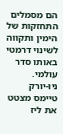הם מסמלים התחזקות של הימין ותקווה לשינוי דרמטי באותו סדר עולמי.
ניו-יורק טיימס מצטט את ליז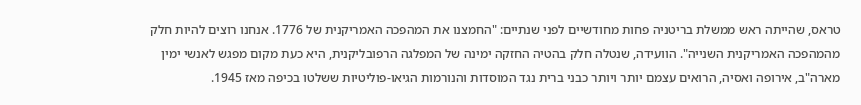טראס, שהייתה ראש ממשלת בריטניה פחות מחודשיים לפני שנתיים: "החמצנו את המהפכה האמריקנית של 1776. אנחנו רוצים להיות חלק מהמהפכה האמריקנית השנייה". הוועידה, שנטלה חלק בהטיה החזקה ימינה של המפלגה הרפובליקנית, היא כעת מקום מפגש לאנשי ימין מארה"ב, אירופה ואסיה, הרואים עצמם יותר ויותר כבני ברית נגד המוסדות והנורמות הגיאו-פוליטיות ששלטו בכיפה מאז 1945.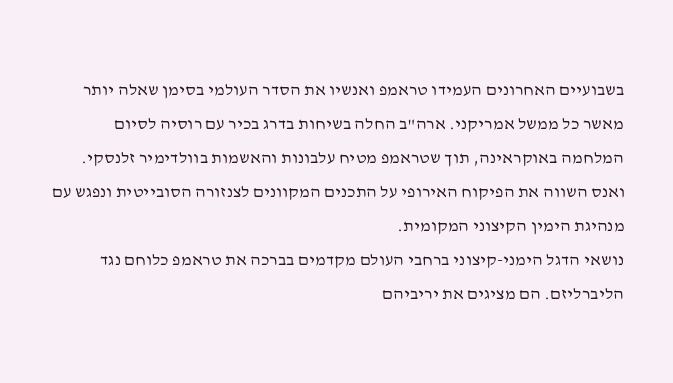בשבועיים האחרונים העמידו טראמפ ואנשיו את הסדר העולמי בסימן שאלה יותר מאשר כל ממשל אמריקני. ארה"ב החלה בשיחות בדרג בכיר עם רוסיה לסיום המלחמה באוקראינה, תוך שטראמפ מטיח עלבונות והאשמות בוולדימיר זלנסקי. ואנס השווה את הפיקוח האירופי על התכנים המקוונים לצנזורה הסובייטית ונפגש עם מנהיגת הימין הקיצוני המקומית.
נושאי הדגל הימני-קיצוני ברחבי העולם מקדמים בברכה את טראמפ כלוחם נגד הליברליזם. הם מציגים את יריביהם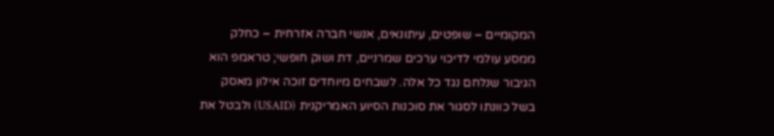המקומיים – שופטים, עיתונאים, אנשי חברה אזרחית – כחלק ממסע עולמי לדיכוי ערכים שמרניים, דת ושוק חופשי; טראמפ הוא הגיבור שנלחם נגד כל אלה. לשבחים מיוחדים זוכה אילון מאסק בשל כוונתו לסגור את סוכנות הסיוע האמריקנית (USAID) ולבטל את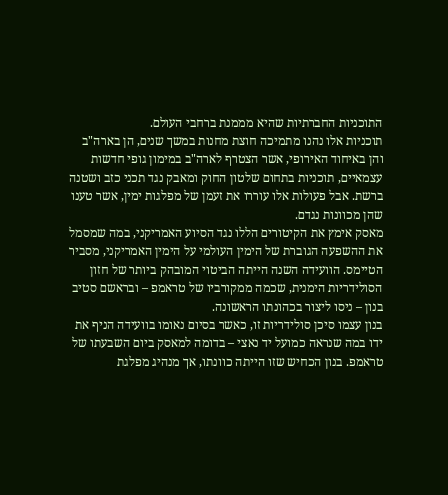התוכניות החברתיות שהיא מממנת ברחבי העולם.
תוכניות אלו נהנו מתמיכה חוצת מחנות במשך שנים, הן בארה"ב והן באיחוד האירופי, אשר הצטרף לארה"ב במימון גופי חדשות עצמאיים, תוכניות בתחום שלטון החוק ומאבק נגד תכני כזב ושטנה ברשת. אבל פעולות אלו עוררו את זעמן של מפלגות ימין, אשר טענו שהן מכוונות נגדם.
מאסק אימץ את הקיטורים הללו נגד הסיוע האמריקני, במה שמסמל את ההשפעה הגוברת של הימין העולמי על הימין האמריקני, מסביר הטיימס. הוועידה השנה הייתה הביטוי המובהק ביותר של חזון הסולידריות הימנית, שכמה ממקורביו של טראמפ – ובראשם סטיב בנון – ניסו ליצור בכהונתו הראשונה.
בנון עצמו סיכן סולידריות זו, כאשר בסיום נאומו בוועידה הניף את ידו במה שנראה כמועל יד נאצי – בדומה למאסק ביום השבעתו של טראמפ. בנון הכחיש שזו הייתה כוונתו, אך מנהיג מפלגת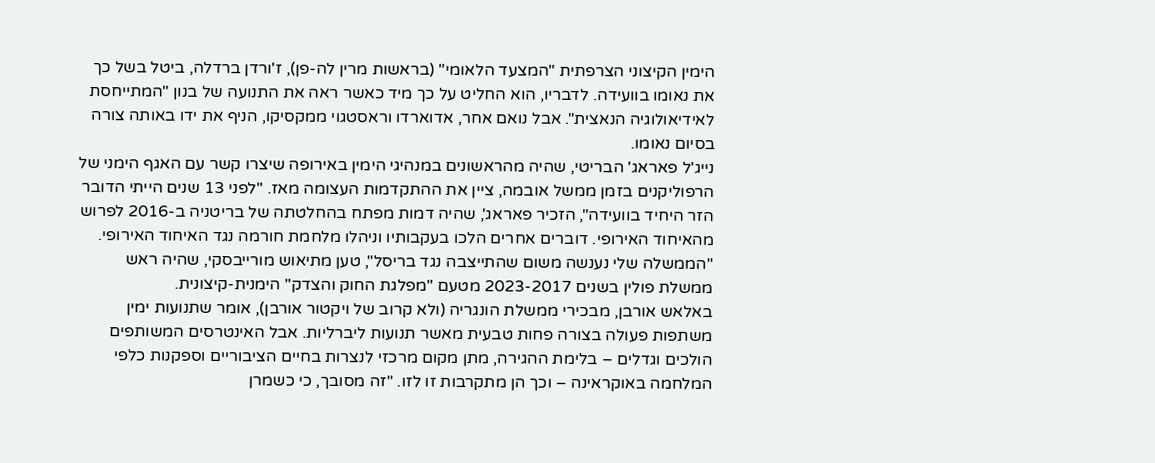הימין הקיצוני הצרפתית "המצעד הלאומי" (בראשות מרין לה-פן), ז'ורדן ברדלה, ביטל בשל כך את נאומו בוועידה. לדבריו, הוא החליט על כך מיד כאשר ראה את התנועה של בנון "המתייחסת לאידיאולוגיה הנאצית". אבל נואם אחר, אדוארדו וראסטגוי ממקסיקו, הניף את ידו באותה צורה בסיום נאומו.
נייג'ל פאראג' הבריטי, שהיה מהראשונים במנהיגי הימין באירופה שיצרו קשר עם האגף הימני של הרפוליקנים בזמן ממשל אובמה, ציין את ההתקדמות העצומה מאז. "לפני 13 שנים הייתי הדובר הזר היחיד בוועידה", הזכיר פאראג', שהיה דמות מפתח בהחלטתה של בריטניה ב-2016 לפרוש מהאיחוד האירופי. דוברים אחרים הלכו בעקבותיו וניהלו מלחמת חורמה נגד האיחוד האירופי. "הממשלה שלי נענשה משום שהתייצבה נגד בריסל", טען מתיאוש מורייבסקי, שהיה ראש ממשלת פולין בשנים 2023-2017 מטעם "מפלגת החוק והצדק" הימנית-קיצונית.
באלאש אורבן, מבכירי ממשלת הונגריה (ולא קרוב של ויקטור אורבן), אומר שתנועות ימין משתפות פעולה בצורה פחות טבעית מאשר תנועות ליברליות. אבל האינטרסים המשותפים הולכים וגדלים – בלימת ההגירה, מתן מקום מרכזי לנצרות בחיים הציבוריים וספקנות כלפי המלחמה באוקראינה – וכך הן מתקרבות זו לזו. "זה מסובך, כי כשמרן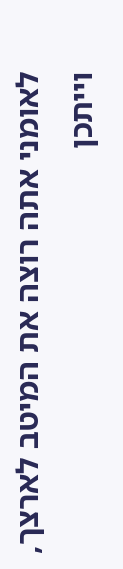לאומני אתה רוצה את המיטב לארצך, וייתכן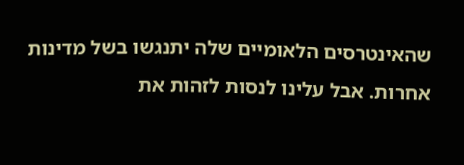שהאינטרסים הלאומיים שלה יתנגשו בשל מדינות אחרות. אבל עלינו לנסות לזהות את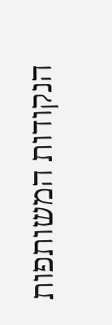הנקודות המשותפות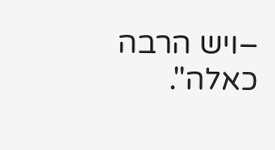–ויש הרבה כאלה".